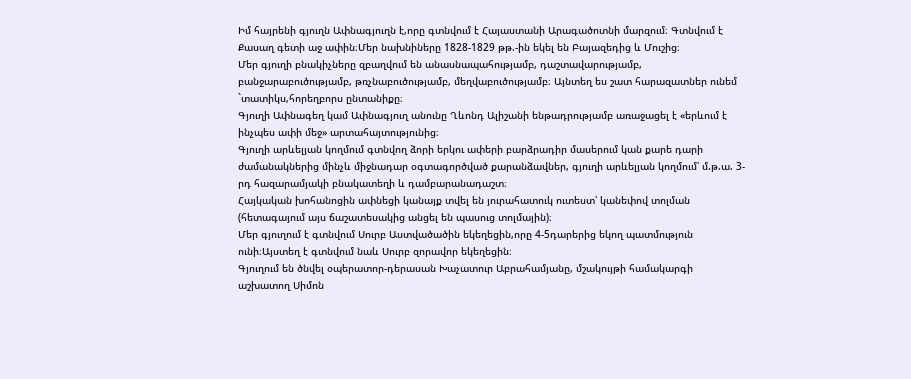Իմ հայրենի գյուղն Ափնագյուղն է,որը գտնվում է Հայաստանի Արագածոտնի մարզում։ Գտնվում է Քասաղ գետի աջ ափին։Մեր նախնիները 1828-1829 թթ.-ին եկել են Բայազեդից և Մուշից։
Մեր գյուղի բնակիչները զբաղվում են անասնապահությամբ, դաշտավարությամբ, բանջարաբուծությամբ, թռչնաբուծությամբ, մեղվաբուծությամբ։ Այնտեղ ես շատ հարազատներ ունեմ `տատիկս,հորեղբորս ընտանիքը։
Գյուղի Ափնագեղ կամ Ափնագյուղ անունը Ղևոնդ Ալիշանի ենթադրությամբ առաջացել է «երևում է ինչպես ափի մեջ» արտահայտությունից։
Գյուղի արևելյան կողմում գտնվող ձորի երկու ափերի բարձրադիր մասերում կան քարե դարի ժամանակներից մինչև միջնադար օգտագործված քարանձավներ, գյուղի արևելյան կողմում՝ մ.թ.ա. 3-րդ հազարամյակի բնակատեղի և դամբարանադաշտ։
Հայկական խոհանոցին ափնեցի կանայք տվել են յուրահատուկ ուտեստ՝ կանեփով տոլման (հետագայում այս ճաշատեսակից անցել են պասուց տոլմային)։
Մեր գյուղում է գտնվում Սուրբ Աստվածածին եկեղեցին,որը 4-5դարերից եկող պատմություն ունի։Այստեղ է գտնվում նաև Սուրբ զորավոր եկեղեցին։
Գյուղում են ծնվել օպերատոր-դերասան Խաչատուր Աբրահամյանը, մշակույթի համակարգի աշխատող Սիմոն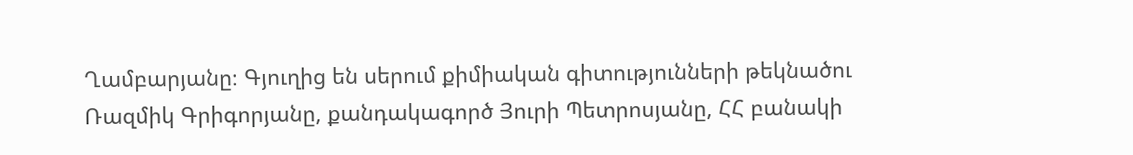Ղամբարյանը։ Գյուղից են սերում քիմիական գիտությունների թեկնածու Ռազմիկ Գրիգորյանը, քանդակագործ Յուրի Պետրոսյանը, ՀՀ բանակի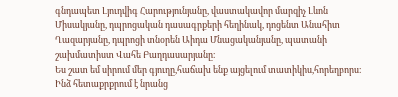գնդապետ Լյուդվիգ Հարությունյանը, վաստակավոր մարզիչ Լևոն Միսակյանը, դպրոցական դասագրքերի հեղինակ, դոցենտ Անահիտ Ղազարյանը, դպրոցի տնօրեն Աիդա Մնացականյանը, պատանի շախմատիստ Վահե Բաղդասարյանը։
Ես շատ եմ սիրում մեր գյուղը,հաճախ ենք այցելում տատիկիս,հորեղբորս։ Ինձ հետաքրքրում է նրանց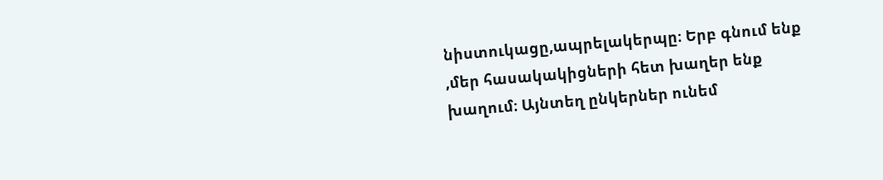նիստուկացը,ապրելակերպը։ Երբ գնում ենք ,մեր հասակակիցների հետ խաղեր ենք խաղում։ Այնտեղ ընկերներ ունեմ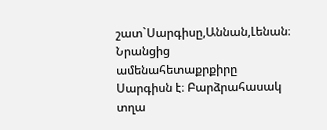շատ`Սարգիսը,Աննան,Լենան։ Նրանցից ամենահետաքրքիրը Սարգիսն է։ Բարձրահասակ տղա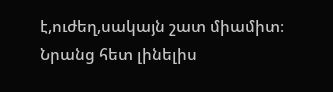է,ուժեղ,սակայն շատ միամիտ։ Նրանց հետ լինելիս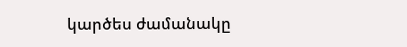կարծես ժամանակը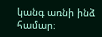կանգ առնի ինձ համար։